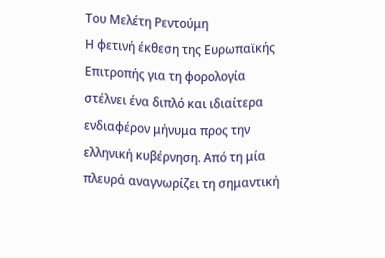Του Μελέτη Ρεντούμη
Η φετινή έκθεση της Ευρωπαϊκής Επιτροπής για τη φορολογία στέλνει ένα διπλό και ιδιαίτερα ενδιαφέρον μήνυμα προς την ελληνική κυβέρνηση. Από τη μία πλευρά αναγνωρίζει τη σημαντική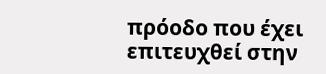πρόοδο που έχει επιτευχθεί στην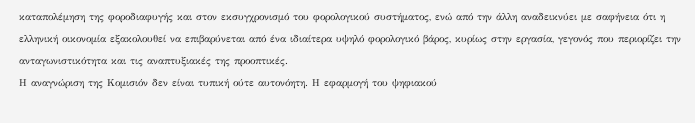καταπολέμηση της φοροδιαφυγής και στον εκσυγχρονισμό του φορολογικού συστήματος, ενώ από την άλλη αναδεικνύει με σαφήνεια ότι η ελληνική οικονομία εξακολουθεί να επιβαρύνεται από ένα ιδιαίτερα υψηλό φορολογικό βάρος, κυρίως στην εργασία, γεγονός που περιορίζει την ανταγωνιστικότητα και τις αναπτυξιακές της προοπτικές.
Η αναγνώριση της Κομισιόν δεν είναι τυπική ούτε αυτονόητη. Η εφαρμογή του ψηφιακού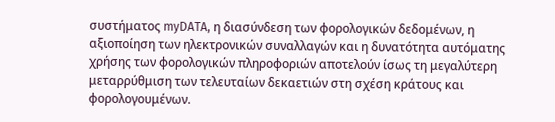συστήματος myDATA, η διασύνδεση των φορολογικών δεδομένων, η αξιοποίηση των ηλεκτρονικών συναλλαγών και η δυνατότητα αυτόματης χρήσης των φορολογικών πληροφοριών αποτελούν ίσως τη μεγαλύτερη μεταρρύθμιση των τελευταίων δεκαετιών στη σχέση κράτους και φορολογουμένων.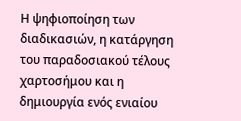Η ψηφιοποίηση των διαδικασιών, η κατάργηση του παραδοσιακού τέλους χαρτοσήμου και η δημιουργία ενός ενιαίου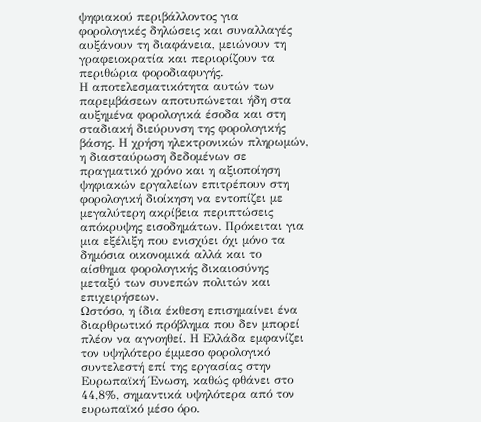ψηφιακού περιβάλλοντος για φορολογικές δηλώσεις και συναλλαγές αυξάνουν τη διαφάνεια, μειώνουν τη γραφειοκρατία και περιορίζουν τα περιθώρια φοροδιαφυγής.
Η αποτελεσματικότητα αυτών των παρεμβάσεων αποτυπώνεται ήδη στα αυξημένα φορολογικά έσοδα και στη σταδιακή διεύρυνση της φορολογικής βάσης. Η χρήση ηλεκτρονικών πληρωμών, η διασταύρωση δεδομένων σε πραγματικό χρόνο και η αξιοποίηση ψηφιακών εργαλείων επιτρέπουν στη φορολογική διοίκηση να εντοπίζει με μεγαλύτερη ακρίβεια περιπτώσεις απόκρυψης εισοδημάτων. Πρόκειται για μια εξέλιξη που ενισχύει όχι μόνο τα δημόσια οικονομικά αλλά και το αίσθημα φορολογικής δικαιοσύνης μεταξύ των συνεπών πολιτών και επιχειρήσεων.
Ωστόσο, η ίδια έκθεση επισημαίνει ένα διαρθρωτικό πρόβλημα που δεν μπορεί πλέον να αγνοηθεί. Η Ελλάδα εμφανίζει τον υψηλότερο έμμεσο φορολογικό συντελεστή επί της εργασίας στην Ευρωπαϊκή Ένωση, καθώς φθάνει στο 44,8%, σημαντικά υψηλότερα από τον ευρωπαϊκό μέσο όρο.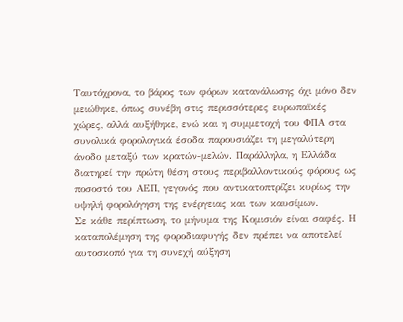Ταυτόχρονα, το βάρος των φόρων κατανάλωσης όχι μόνο δεν μειώθηκε, όπως συνέβη στις περισσότερες ευρωπαϊκές χώρες, αλλά αυξήθηκε, ενώ και η συμμετοχή του ΦΠΑ στα συνολικά φορολογικά έσοδα παρουσιάζει τη μεγαλύτερη άνοδο μεταξύ των κρατών-μελών. Παράλληλα, η Ελλάδα διατηρεί την πρώτη θέση στους περιβαλλοντικούς φόρους ως ποσοστό του ΑΕΠ, γεγονός που αντικατοπτρίζει κυρίως την υψηλή φορολόγηση της ενέργειας και των καυσίμων.
Σε κάθε περίπτωση, το μήνυμα της Κομισιόν είναι σαφές. Η καταπολέμηση της φοροδιαφυγής δεν πρέπει να αποτελεί αυτοσκοπό για τη συνεχή αύξηση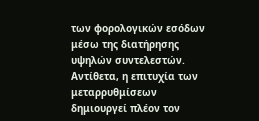των φορολογικών εσόδων μέσω της διατήρησης υψηλών συντελεστών. Αντίθετα, η επιτυχία των μεταρρυθμίσεων δημιουργεί πλέον τον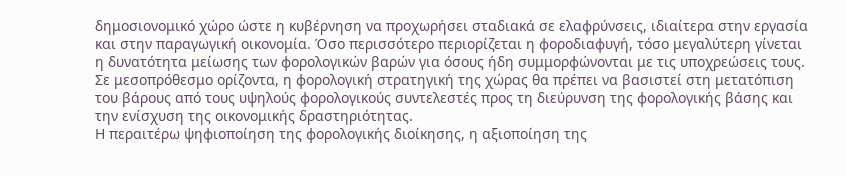δημοσιονομικό χώρο ώστε η κυβέρνηση να προχωρήσει σταδιακά σε ελαφρύνσεις, ιδιαίτερα στην εργασία και στην παραγωγική οικονομία. Όσο περισσότερο περιορίζεται η φοροδιαφυγή, τόσο μεγαλύτερη γίνεται η δυνατότητα μείωσης των φορολογικών βαρών για όσους ήδη συμμορφώνονται με τις υποχρεώσεις τους.
Σε μεσοπρόθεσμο ορίζοντα, η φορολογική στρατηγική της χώρας θα πρέπει να βασιστεί στη μετατόπιση του βάρους από τους υψηλούς φορολογικούς συντελεστές προς τη διεύρυνση της φορολογικής βάσης και την ενίσχυση της οικονομικής δραστηριότητας.
Η περαιτέρω ψηφιοποίηση της φορολογικής διοίκησης, η αξιοποίηση της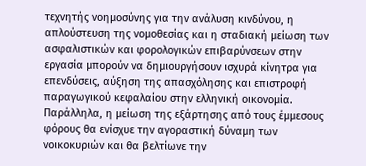τεχνητής νοημοσύνης για την ανάλυση κινδύνου, η απλούστευση της νομοθεσίας και η σταδιακή μείωση των ασφαλιστικών και φορολογικών επιβαρύνσεων στην εργασία μπορούν να δημιουργήσουν ισχυρά κίνητρα για επενδύσεις, αύξηση της απασχόλησης και επιστροφή παραγωγικού κεφαλαίου στην ελληνική οικονομία.
Παράλληλα, η μείωση της εξάρτησης από τους έμμεσους φόρους θα ενίσχυε την αγοραστική δύναμη των νοικοκυριών και θα βελτίωνε την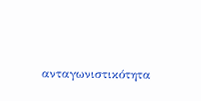ανταγωνιστικότητα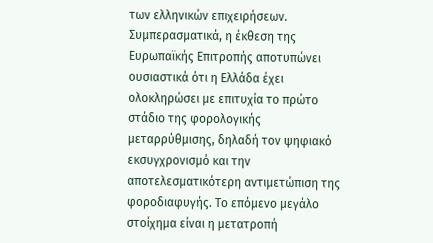των ελληνικών επιχειρήσεων.
Συμπερασματικά, η έκθεση της Ευρωπαϊκής Επιτροπής αποτυπώνει ουσιαστικά ότι η Ελλάδα έχει ολοκληρώσει με επιτυχία το πρώτο στάδιο της φορολογικής μεταρρύθμισης, δηλαδή τον ψηφιακό εκσυγχρονισμό και την αποτελεσματικότερη αντιμετώπιση της φοροδιαφυγής. Το επόμενο μεγάλο στοίχημα είναι η μετατροπή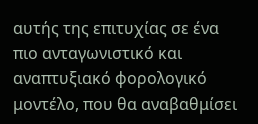αυτής της επιτυχίας σε ένα πιο ανταγωνιστικό και αναπτυξιακό φορολογικό μοντέλο, που θα αναβαθμίσει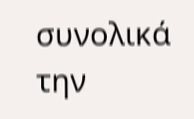συνολικά την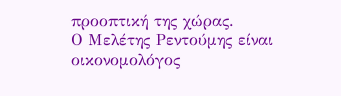προοπτική της χώρας.
Ο Μελέτης Ρεντούμης είναι οικονομολόγος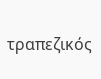τραπεζικός